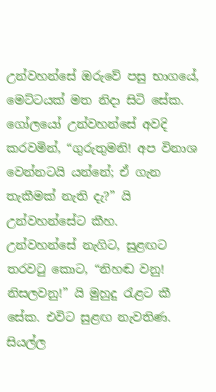උන්වහන්සේ ඔරුවේ පසු භාගයේ, මෙට්ටයක් මත නිදා සිටි සේක. ගෝලයෝ උන්වහන්සේ අවදි කරවමින්, “ගුරුතුමනි! අප විනාශ වෙන්නටයි යන්නේ; ඒ ගැන තැකීමක් නැති දැ?” යි උන්වහන්සේට කීහ.
උන්වහන්සේ නැගිට, සුළඟට තරවටු කොට, “නිහඬ වනු! නිසලවනු!” යි මුහුදු රැළට කී සේක. එවිට සුළඟ නැවතිණ. සියල්ල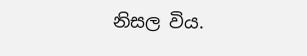නිසල විය.